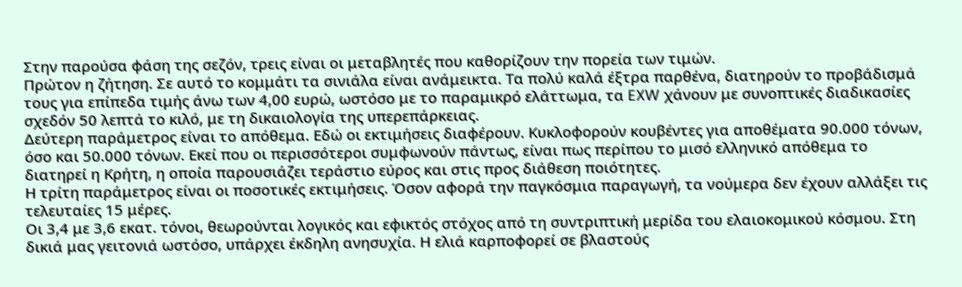Στην παρούσα φάση της σεζόν, τρεις είναι οι μεταβλητές που καθορίζουν την πορεία των τιμών.
Πρώτον η ζήτηση. Σε αυτό το κομμάτι τα σινιάλα είναι ανάμεικτα. Τα πολύ καλά έξτρα παρθένα, διατηρούν το προβάδισμά τους για επίπεδα τιμής άνω των 4,00 ευρώ, ωστόσο με το παραμικρό ελάττωμα, τα EXW χάνουν με συνοπτικές διαδικασίες σχεδόν 50 λεπτά το κιλό, με τη δικαιολογία της υπερεπάρκειας.
Δεύτερη παράμετρος είναι το απόθεμα. Εδώ οι εκτιμήσεις διαφέρουν. Κυκλοφορούν κουβέντες για αποθέματα 90.000 τόνων, όσο και 50.000 τόνων. Εκεί που οι περισσότεροι συμφωνούν πάντως, είναι πως περίπου το μισό ελληνικό απόθεμα το διατηρεί η Κρήτη, η οποία παρουσιάζει τεράστιο εύρος και στις προς διάθεση ποιότητες.
Η τρίτη παράμετρος είναι οι ποσοτικές εκτιμήσεις. Όσον αφορά την παγκόσμια παραγωγή, τα νούμερα δεν έχουν αλλάξει τις τελευταίες 15 μέρες.
Οι 3,4 με 3,6 εκατ. τόνοι, θεωρούνται λογικός και εφικτός στόχος από τη συντριπτική μερίδα του ελαιοκομικού κόσμου. Στη δικιά μας γειτονιά ωστόσο, υπάρχει έκδηλη ανησυχία. Η ελιά καρποφορεί σε βλαστούς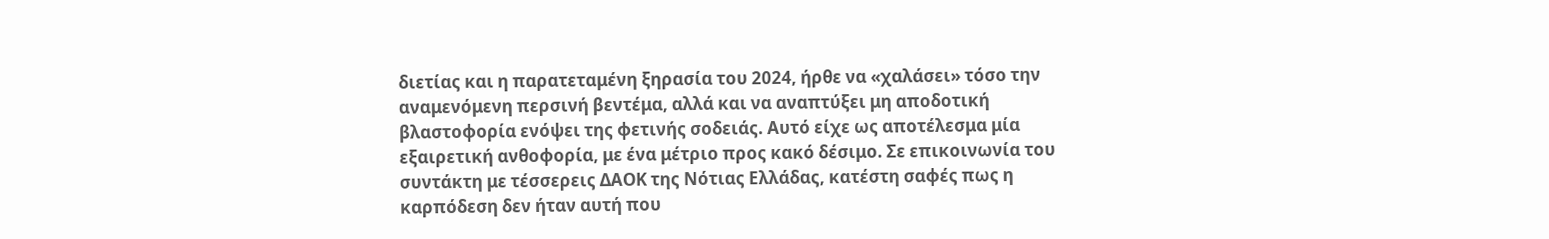διετίας και η παρατεταμένη ξηρασία του 2024, ήρθε να «χαλάσει» τόσο την αναμενόμενη περσινή βεντέμα, αλλά και να αναπτύξει μη αποδοτική βλαστοφορία ενόψει της φετινής σοδειάς. Αυτό είχε ως αποτέλεσμα μία εξαιρετική ανθοφορία, με ένα μέτριο προς κακό δέσιμο. Σε επικοινωνία του συντάκτη με τέσσερεις ΔΑΟΚ της Νότιας Ελλάδας, κατέστη σαφές πως η καρπόδεση δεν ήταν αυτή που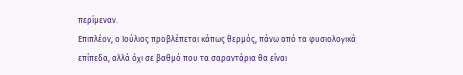περίμεναν.
Επιπλέον, ο Ιούλιος προβλέπεται κάπως θερμός, πάνω από τα φυσιολογικά επίπεδα, αλλά όχι σε βαθμό που τα σαραντάρια θα είναι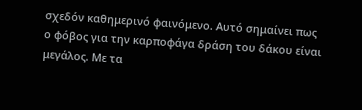σχεδόν καθημερινό φαινόμενο. Αυτό σημαίνει πως ο φόβος για την καρποφάγα δράση του δάκου είναι μεγάλος. Με τα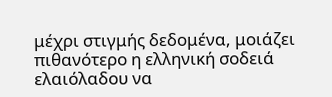μέχρι στιγμής δεδομένα, μοιάζει πιθανότερο η ελληνική σοδειά ελαιόλαδου να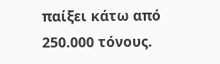παίξει κάτω από 250.000 τόνους.